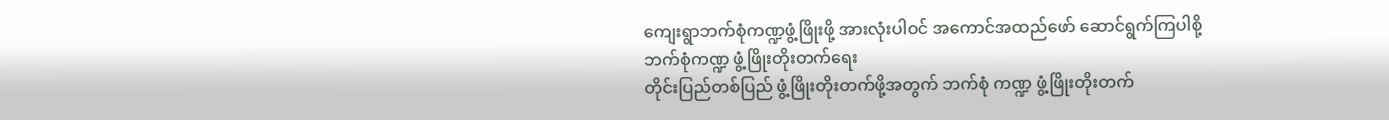ကျေးရွာဘက်စုံကဏ္ဍဖွံ့ဖြိုးဖို့ အားလုံးပါဝင် အကောင်အထည်ဖော် ဆောင်ရွက်ကြပါစို့
ဘက်စုံကဏ္ဍ ဖွံ့ဖြိုးတိုးတက်ရေး
တိုင်းပြည်တစ်ပြည် ဖွံ့ဖြိုးတိုးတက်ဖို့အတွက် ဘက်စုံ ကဏ္ဍ ဖွံ့ဖြိုးတိုးတက်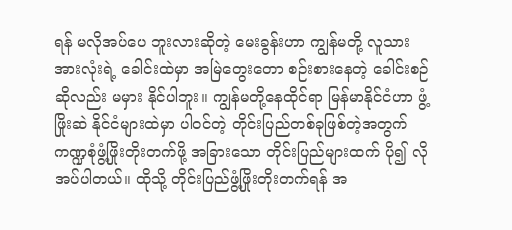ရန် မလိုအပ်ပေ ဘူးလားဆိုတဲ့ မေးခွန်းဟာ ကျွန်မတို့ လူသားအားလုံးရဲ့ ခေါင်းထဲမှာ အမြဲတွေးတော စဉ်းစားနေတဲ့ ခေါင်းစဉ်ဆိုလည်း မမှား နိုင်ပါဘူး။ ကျွန်မတို့နေထိုင်ရာ မြန်မာနိုင်ငံဟာ ဖွံ့ဖြိုးဆဲ နိုင်ငံများထဲမှာ ပါဝင်တဲ့ တိုင်းပြည်တစ်ခုဖြစ်တဲ့အတွက် ကဏ္ဍစုံဖွံ့ဖြိုးတိုးတက်ဖို့ အခြားသော တိုင်းပြည်များထက် ပို၍ လိုအပ်ပါတယ်။ ထိုသို့ တိုင်းပြည်ဖွံ့ဖြိုးတိုးတက်ရန် အ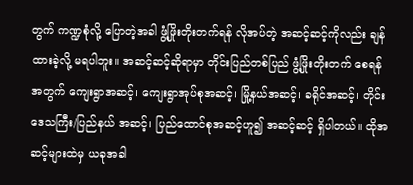တွက် ကဏ္ဍစုံလို့ ပြောတဲ့အခါ ဖွံ့ဖြိုးတိုးတက်ရန် လိုအပ်တဲ့ အဆင့်ဆင့်ကိုလည်း ချန်ထားခဲ့လို့ မရပါဘူး။ အဆင့်ဆင့်ဆိုရာမှာ တိုင်းပြည်တစ်ပြည် ဖွံ့ဖြိုးတိုးတက် စေရန်အတွက် ကျေးရွာအဆင့်၊ ကျေးရွာအုပ်စုအဆင့်၊ မြို့နယ်အဆင့်၊ ခရိုင်အဆင့်၊ တိုင်းဒေသကြီး/ပြည်နယ် အဆင့်၊ ပြည်ထောင်စုအဆင့်ဟူ၍ အဆင့်ဆင့် ရှိပါတယ်။ ထိုအဆင့်များထဲမှ ယခုအခါ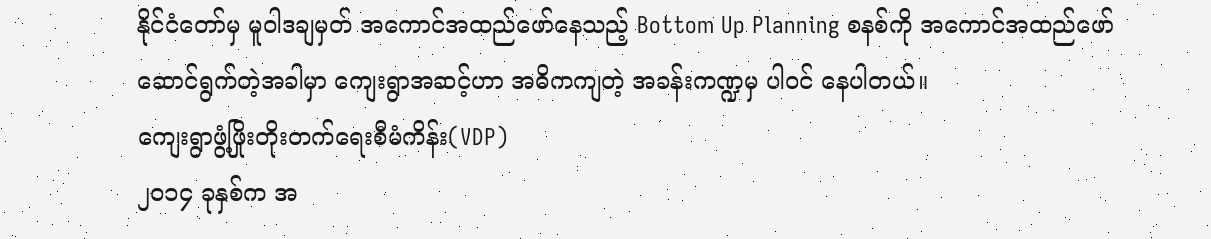နိုင်ငံတော်မှ မူဝါဒချမှတ် အကောင်အထည်ဖော်နေသည့် Bottom Up Planning စနစ်ကို အကောင်အထည်ဖော် ဆောင်ရွက်တဲ့အခါမှာ ကျေးရွာအဆင့်ဟာ အဓိကကျတဲ့ အခန်းကဏ္ဍမှ ပါဝင် နေပါတယ်။
ကျေးရွာဖွံ့ဖြိုးတိုးတက်ရေးစီမံကိန်း(VDP)
၂၀၁၄ ခုနှစ်က အ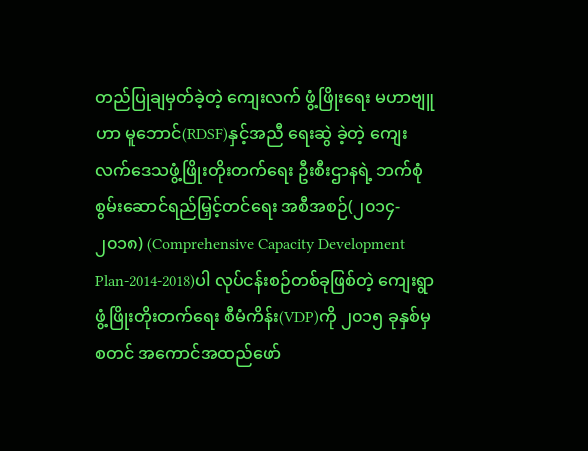တည်ပြုချမှတ်ခဲ့တဲ့ ကျေးလက် ဖွံ့ဖြိုးရေး မဟာဗျူဟာ မူဘောင်(RDSF)နှင့်အညီ ရေးဆွဲ ခဲ့တဲ့ ကျေးလက်ဒေသဖွံ့ဖြိုးတိုးတက်ရေး ဦးစီးဌာနရဲ့ ဘက်စုံ စွမ်းဆောင်ရည်မြှင့်တင်ရေး အစီအစဉ်(၂၀၁၄- ၂၀၁၈) (Comprehensive Capacity Development Plan-2014-2018)ပါ လုပ်ငန်းစဉ်တစ်ခုဖြစ်တဲ့ ကျေးရွာ ဖွံ့ဖြိုးတိုးတက်ရေး စီမံကိန်း(VDP)ကို ၂၀၁၅ ခုနှစ်မှ စတင် အကောင်အထည်ဖော်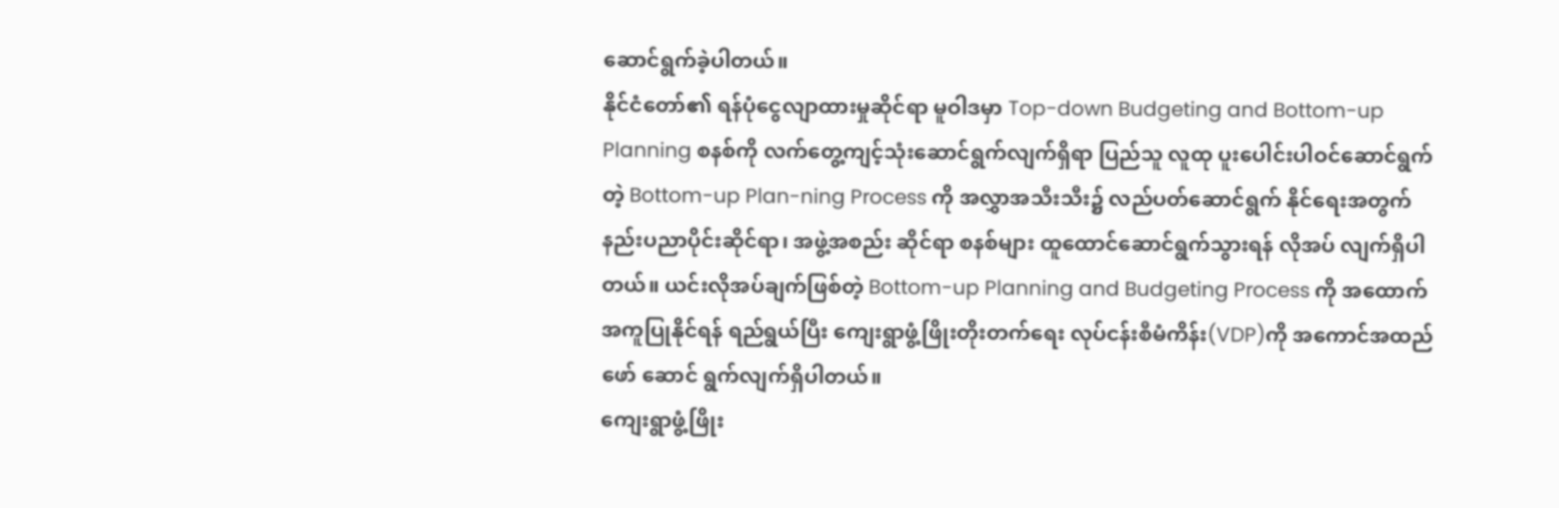ဆောင်ရွက်ခဲ့ပါတယ်။
နိုင်ငံတော်၏ ရန်ပုံငွေလျာထားမှုဆိုင်ရာ မူဝါဒမှာ Top-down Budgeting and Bottom-up Planning စနစ်ကို လက်တွေ့ကျင့်သုံးဆောင်ရွက်လျက်ရှိရာ ပြည်သူ လူထု ပူးပေါင်းပါဝင်ဆောင်ရွက်တဲ့ Bottom-up Plan-ning Process ကို အလွှာအသီးသီး၌ လည်ပတ်ဆောင်ရွက် နိုင်ရေးအတွက် နည်းပညာပိုင်းဆိုင်ရာ၊ အဖွဲ့အစည်း ဆိုင်ရာ စနစ်များ ထူထောင်ဆောင်ရွက်သွားရန် လိုအပ် လျက်ရှိပါတယ်။ ယင်းလိုအပ်ချက်ဖြစ်တဲ့ Bottom-up Planning and Budgeting Process ကို အထောက် အကူပြုနိုင်ရန် ရည်ရွယ်ပြီး ကျေးရွာဖွံ့ဖြိုးတိုးတက်ရေး လုပ်ငန်းစီမံကိန်း(VDP)ကို အကောင်အထည်ဖော် ဆောင် ရွက်လျက်ရှိပါတယ်။
ကျေးရွာဖွံ့ဖြိုး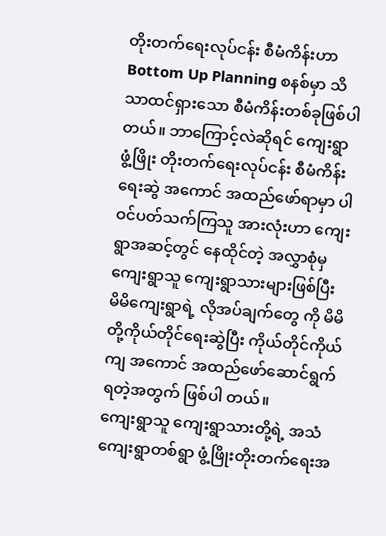တိုးတက်ရေးလုပ်ငန်း စီမံကိန်းဟာ Bottom Up Planning စနစ်မှာ သိသာထင်ရှားသော စီမံကိန်းတစ်ခုဖြစ်ပါတယ်။ ဘာကြောင့်လဲဆိုရင် ကျေးရွာ ဖွံ့ဖြိုး တိုးတက်ရေးလုပ်ငန်း စီမံကိန်း ရေးဆွဲ အကောင် အထည်ဖော်ရာမှာ ပါဝင်ပတ်သက်ကြသူ အားလုံးဟာ ကျေးရွာအဆင့်တွင် နေထိုင်တဲ့ အလွှာစုံမှ ကျေးရွာသူ ကျေးရွာသားများဖြစ်ပြီး မိမိကျေးရွာရဲ့ လိုအပ်ချက်တွေ ကို မိမိတို့ကိုယ်တိုင်ရေးဆွဲပြီး ကိုယ်တိုင်ကိုယ်ကျ အကောင် အထည်ဖော်ဆောင်ရွက်ရတဲ့အတွက် ဖြစ်ပါ တယ်။
ကျေးရွာသူ ကျေးရွာသားတို့ရဲ့ အသံ
ကျေးရွာတစ်ရွာ ဖွံ့ဖြိုးတိုးတက်ရေးအ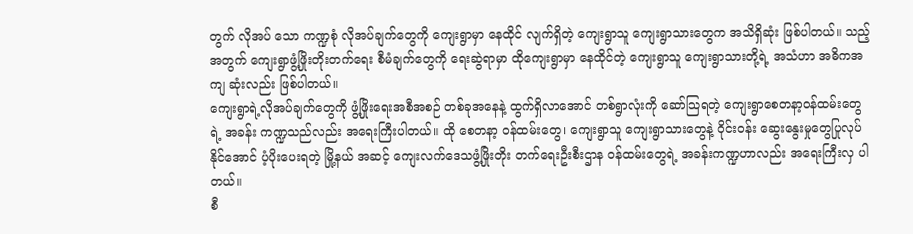တွက် လိုအပ် သော ကဏ္ဍစုံ လိုအပ်ချက်တွေကို ကျေးရွာမှာ နေထိုင် လျက်ရှိတဲ့ ကျေးရွာသူ ကျေးရွာသားတွေက အသိရှိဆုံး ဖြစ်ပါတယ်။ သည့်အတွက် ကျေးရွာဖွံ့ဖြိုးတိုးတက်ရေး စီမံချက်တွေကို ရေးဆွဲရာမှာ ထိုကျေးရွာမှာ နေထိုင်တဲ့ ကျေးရွာသူ ကျေးရွာသားတို့ရဲ့ အသံဟာ အဓိကအကျ ဆုံးလည်း ဖြစ်ပါတယ်။
ကျေးရွာရဲ့လိုအပ်ချက်တွေကို ဖွံ့ဖြိုးရေးအစီအစဉ် တစ်ခုအနေနဲ့ ထွက်ရှိလာအောင် တစ်ရွာလုံးကို ဆော်သြရတဲ့ ကျေးရွာစေတနာ့ဝန်ထမ်းတွေရဲ့ အခန်း ကဏ္ဍသည်လည်း အရေးကြီးပါတယ်။ ထို စေတနာ့ ဝန်ထမ်းတွေ၊ ကျေးရွာသူ ကျေးရွာသားတွေနဲ့ ဝိုင်းဝန်း ဆွေးနွေးမှုတွေပြုလုပ်နိုင်အောင် ပံ့ပိုးပေးရတဲ့ မြို့နယ် အဆင့် ကျေးလက်ဒေသဖွံ့ဖြိုးတိုး တက်ရေးဦးစီးဌာန ဝန်ထမ်းတွေရဲ့ အခန်းကဏ္ဍဟာလည်း အရေးကြီးလှ ပါတယ်။
စီ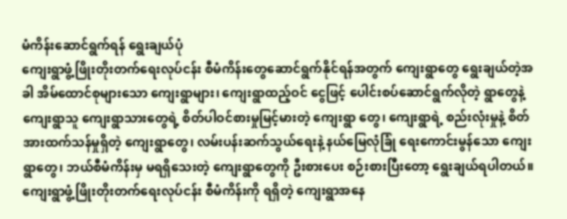မံကိန်းဆောင်ရွက်ရန် ရွေးချယ်ပုံ
ကျေးရွာဖွံ့ဖြိုးတိုးတက်ရေးလုပ်ငန်း စီမံကိန်းတွေဆောင်ရွက်နိုင်ရန်အတွက် ကျေးရွာတွေ ရွေးချယ်တဲ့အခါ အိမ်ထောင်စုများသော ကျေးရွာများ၊ ကျေးရွာထည့်ဝင် ငွေဖြင့် ပေါင်းစပ်ဆောင်ရွက်လိုတဲ့ ရွာတွေနဲ့ ကျေးရွာသူ ကျေးရွာသားတွေရဲ့ စိတ်ပါဝင်စားမှုမြင့်မားတဲ့ ကျေးရွာ တွေ၊ ကျေးရွာရဲ့ စည်းလုံးမှုနဲ့ စိတ်အားထက်သန်မှုရှိတဲ့ ကျေးရွာတွေ၊ လမ်းပန်းဆက်သွယ်ရေးနဲ့ နယ်မြေလုံခြုံ ရေးကောင်းမွန်သော ကျေးရွာတွေ၊ ဘယ်စီမံကိန်းမှ မရရှိသေးတဲ့ ကျေးရွာတွေကို ဦးစားပေး စဉ်းစားပြီးတော့ ရွေးချယ်ရပါတယ်။
ကျေးရွာဖွံ့ဖြိုးတိုးတက်ရေးလုပ်ငန်း စီမံကိန်းကို ရရှိတဲ့ ကျေးရွာအနေ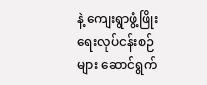နဲ့ ကျေးရွာဖွံ့ဖြိုးရေးလုပ်ငန်းစဉ်များ ဆောင်ရွက်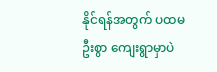နိုင်ရန်အတွက် ပထမဦးစွာ ကျေးရွာမှာပဲ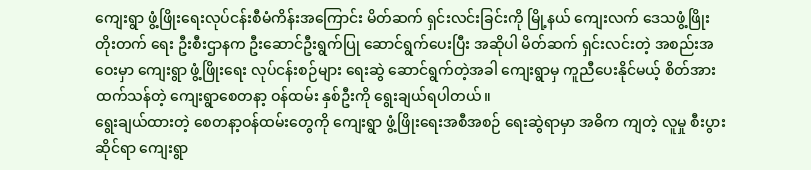ကျေးရွာ ဖွံ့ဖြိုးရေးလုပ်ငန်းစီမံကိန်းအကြောင်း မိတ်ဆက် ရှင်းလင်းခြင်းကို မြို့နယ် ကျေးလက် ဒေသဖွံ့ဖြိုးတိုးတက် ရေး ဦးစီးဌာနက ဦးဆောင်ဦးရွက်ပြု ဆောင်ရွက်ပေးပြီး အဆိုပါ မိတ်ဆက် ရှင်းလင်းတဲ့ အစည်းအဝေးမှာ ကျေးရွာ ဖွံ့ဖြိုးရေး လုပ်ငန်းစဉ်များ ရေးဆွဲ ဆောင်ရွက်တဲ့အခါ ကျေးရွာမှ ကူညီပေးနိုင်မယ့် စိတ်အားထက်သန်တဲ့ ကျေးရွာစေတနာ့ ဝန်ထမ်း နှစ်ဦးကို ရွေးချယ်ရပါတယ်။
ရွေးချယ်ထားတဲ့ စေတနာ့ဝန်ထမ်းတွေကို ကျေးရွာ ဖွံ့ဖြိုးရေးအစီအစဉ် ရေးဆွဲရာမှာ အဓိက ကျတဲ့ လူမှု စီးပွားဆိုင်ရာ ကျေးရွာ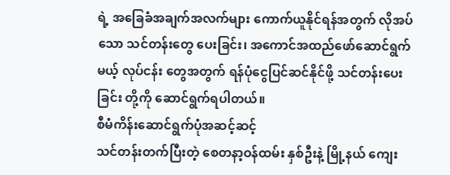ရဲ့ အခြေခံအချက်အလက်များ ကောက်ယူနိုင်ရန်အတွက် လိုအပ်သော သင်တန်းတွေ ပေးခြင်း၊ အကောင်အထည်ဖော်ဆောင်ရွက်မယ့် လုပ်ငန်း တွေအတွက် ရန်ပုံငွေပြင်ဆင်နိုင်ဖို့ သင်တန်းပေးခြင်း တို့ကို ဆောင်ရွက်ရပါတယ်။
စီမံကိန်းဆောင်ရွက်ပုံအဆင့်ဆင့်
သင်တန်းတက်ပြီးတဲ့ စေတနာ့ဝန်ထမ်း နှစ်ဦးနဲ့ မြို့နယ် ကျေး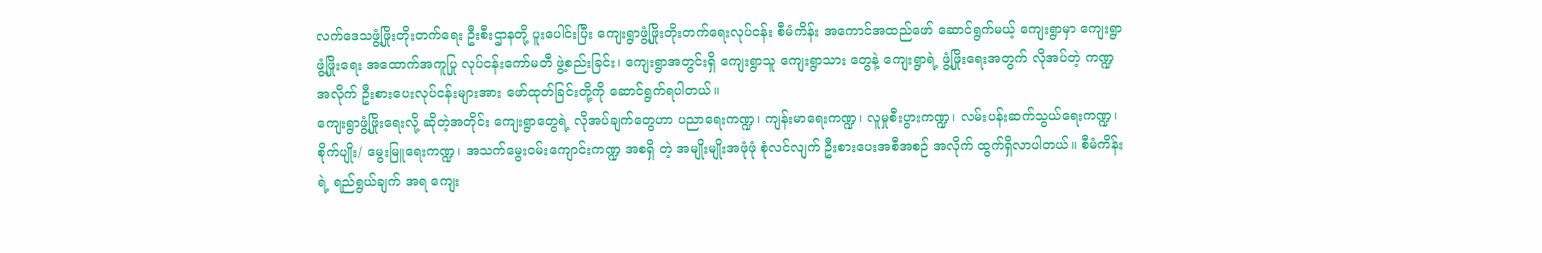လက်ဒေသဖွံ့ဖြိုးတိုးတက်ရေး ဦးစီးဌာနတို့ ပူးပေါင်းပြီး ကျေးရွာဖွံ့ဖြိုးတိုးတက်ရေးလုပ်ငန်း စီမံကိန်း အကောင်အထည်ဖော် ဆောင်ရွက်မယ့် ကျေးရွာမှာ ကျေးရွာဖွံ့ဖြိုးရေး အထောက်အကူပြု လုပ်ငန်းကော်မတီ ဖွဲ့စည်းခြင်း၊ ကျေးရွာအတွင်းရှိ ကျေးရွာသူ ကျေးရွာသား တွေနဲ့ ကျေးရွာရဲ့ ဖွံ့ဖြိုးရေးအတွက် လိုအပ်တဲ့ ကဏ္ဍ အလိုက် ဦးစားပေးလုပ်ငန်းများအား ဖော်ထုတ်ခြင်းတို့ကို ဆောင်ရွက်ရပါတယ်။
ကျေးရွာဖွံ့ဖြိုးရေးလို့ ဆိုတဲ့အတိုင်း ကျေးရွာတွေရဲ့ လိုအပ်ချက်တွေဟာ ပညာရေးကဏ္ဍ၊ ကျန်းမာရေးကဏ္ဍ၊ လူမှုစီးပွားကဏ္ဍ၊ လမ်းပန်းဆက်သွယ်ရေးကဏ္ဍ၊ စိုက်ပျိုး/ မွေးမြူရေးကဏ္ဍ၊ အသက်မွေးဝမ်းကျောင်းကဏ္ဍ အစရှိ တဲ့ အမျိုးမျိုးအဖုံဖုံ စုံလင်လျက် ဦးစားပေးအစီအစဉ် အလိုက် ထွက်ရှိလာပါတယ်။ စီမံကိန်းရဲ့ ရည်ရွယ်ချက် အရ ကျေး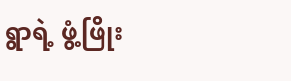ရွာရဲ့ ဖွံ့ဖြိုး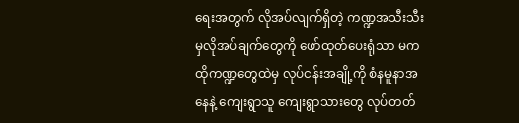ရေးအတွက် လိုအပ်လျက်ရှိတဲ့ ကဏ္ဍအသီးသီးမှလိုအပ်ချက်တွေကို ဖော်ထုတ်ပေးရုံသာ မက ထိုကဏ္ဍတွေထဲမှ လုပ်ငန်းအချို့ကို စံနမူနာအနေနဲ့ ကျေးရွာသူ ကျေးရွာသားတွေ လုပ်တတ်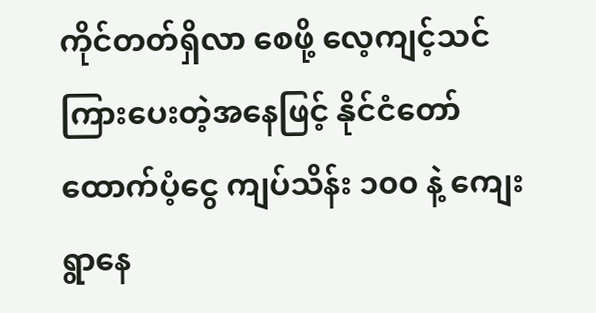ကိုင်တတ်ရှိလာ စေဖို့ လေ့ကျင့်သင်ကြားပေးတဲ့အနေဖြင့် နိုင်ငံတော် ထောက်ပံ့ငွေ ကျပ်သိန်း ၁၀၀ နဲ့ ကျေးရွာနေ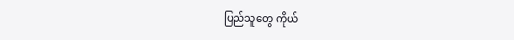ပြည်သူတွေ ကိုယ်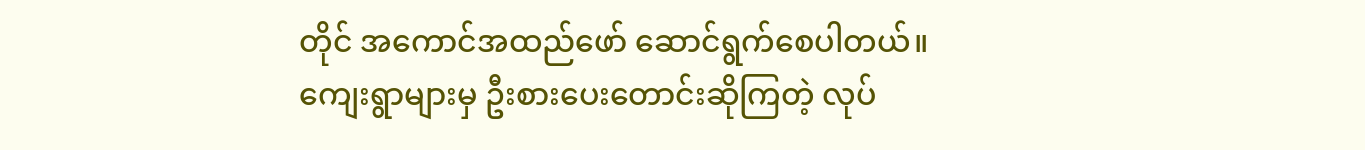တိုင် အကောင်အထည်ဖော် ဆောင်ရွက်စေပါတယ်။
ကျေးရွာများမှ ဦးစားပေးတောင်းဆိုကြတဲ့ လုပ်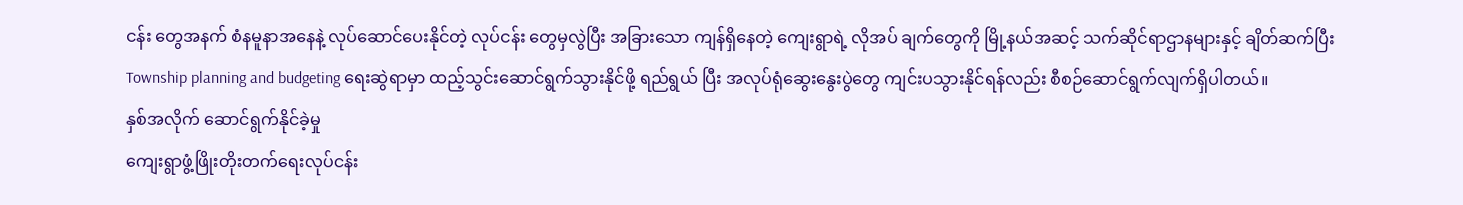ငန်း တွေအနက် စံနမူနာအနေနဲ့ လုပ်ဆောင်ပေးနိုင်တဲ့ လုပ်ငန်း တွေမှလွဲပြီး အခြားသော ကျန်ရှိနေတဲ့ ကျေးရွာရဲ့ လိုအပ် ချက်တွေကို မြို့နယ်အဆင့် သက်ဆိုင်ရာဌာနများနှင့် ချိတ်ဆက်ပြီး Township planning and budgeting ရေးဆွဲရာမှာ ထည့်သွင်းဆောင်ရွက်သွားနိုင်ဖို့ ရည်ရွယ် ပြီး အလုပ်ရုံဆွေးနွေးပွဲတွေ ကျင်းပသွားနိုင်ရန်လည်း စီစဉ်ဆောင်ရွက်လျက်ရှိပါတယ်။
နှစ်အလိုက် ဆောင်ရွက်နိုင်ခဲ့မှု
ကျေးရွာဖွံ့ဖြိုးတိုးတက်ရေးလုပ်ငန်း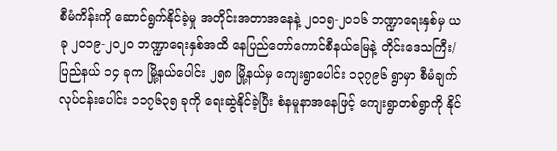စီမံကိန်းကို ဆောင်ရွက်နိုင်ခဲ့မှု အတိုင်းအတာအနေနဲ့ ၂၀၁၅-၂၀၁၆ ဘဏ္ဍာရေးနှစ်မှ ယခု ၂၀၁၉-၂၀၂၀ ဘဏ္ဍာရေးနှစ်အထိ နေပြည်တော်ကောင်စီနယ်မြေနဲ့ တိုင်းဒေသကြီး/ပြည်နယ် ၁၄ ခုက မြို့နယ်ပေါင်း ၂၅၈ မြို့နယ်မှ ကျေးရွာပေါင်း ၁၃၇၉၆ ရွာမှာ စီမံချက်လုပ်ငန်းပေါင်း ၁၁၇၆၃၅ ခုကို ရေးဆွဲနိုင်ခဲ့ပြီး စံနမူနာအနေဖြင့် ကျေးရွာတစ်ရွာကို နိုင်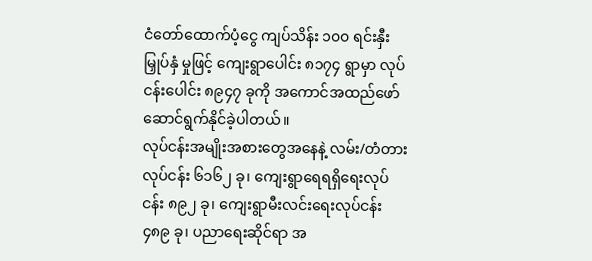ငံတော်ထောက်ပံ့ငွေ ကျပ်သိန်း ၁၀၀ ရင်းနှီးမြှုပ်နှံ မှုဖြင့် ကျေးရွာပေါင်း ၈၁၇၄ ရွာမှာ လုပ်ငန်းပေါင်း ၈၉၄၇ ခုကို အကောင်အထည်ဖော် ဆောင်ရွက်နိုင်ခဲ့ပါတယ်။
လုပ်ငန်းအမျိုးအစားတွေအနေနဲ့ လမ်း/တံတား လုပ်ငန်း ၆၁၆၂ ခု၊ ကျေးရွာရေရရှိရေးလုပ်ငန်း ၈၉၂ ခု၊ ကျေးရွာမီးလင်းရေးလုပ်ငန်း ၄၈၉ ခု၊ ပညာရေးဆိုင်ရာ အ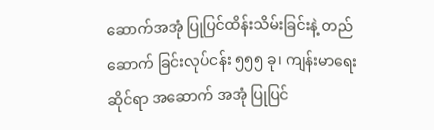ဆောက်အအုံ ပြုပြင်ထိန်းသိမ်းခြင်းနဲ့ တည်ဆောက် ခြင်းလုပ်ငန်း ၅၅၅ ခု၊ ကျန်းမာရေးဆိုင်ရာ အဆောက် အအုံ ပြုပြင်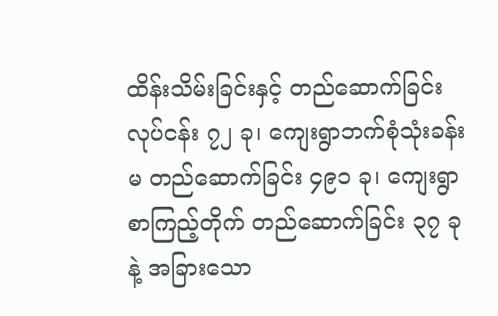ထိန်းသိမ်းခြင်းနှင့် တည်ဆောက်ခြင်းလုပ်ငန်း ၇၂ ခု၊ ကျေးရွာဘက်စုံသုံးခန်းမ တည်ဆောက်ခြင်း ၄၉၁ ခု၊ ကျေးရွာစာကြည့်တိုက် တည်ဆောက်ခြင်း ၃၇ ခုနဲ့ အခြားသော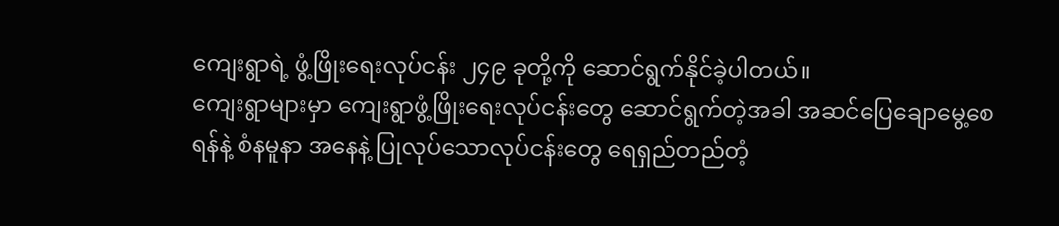ကျေးရွာရဲ့ ဖွံ့ဖြိုးရေးလုပ်ငန်း ၂၄၉ ခုတို့ကို ဆောင်ရွက်နိုင်ခဲ့ပါတယ်။
ကျေးရွာများမှာ ကျေးရွာဖွံ့ဖြိုးရေးလုပ်ငန်းတွေ ဆောင်ရွက်တဲ့အခါ အဆင်ပြေချောမွေ့စေရန်နဲ့ စံနမူနာ အနေနဲ့ ပြုလုပ်သောလုပ်ငန်းတွေ ရေရှည်တည်တံ့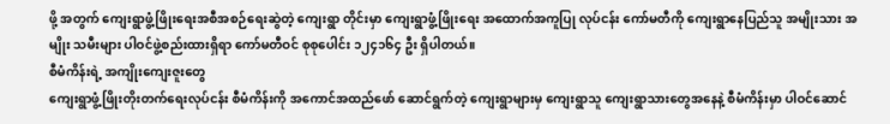ဖို့ အတွက် ကျေးရွာဖွံ့ဖြိုးရေးအစီအစဉ်ရေးဆွဲတဲ့ ကျေးရွာ တိုင်းမှာ ကျေးရွာဖွံ့ဖြိုးရေး အထောက်အကူပြု လုပ်ငန်း ကော်မတီကို ကျေးရွာနေပြည်သူ အမျိုးသား အမျိုး သမီးများ ပါဝင်ဖွဲ့စည်းထားရှိရာ ကော်မတီဝင် စုစုပေါင်း ၁၂၄၁၆၄ ဦး ရှိပါတယ်။
စီမံကိန်းရဲ့ အကျိုးကျေးဇူးတွေ
ကျေးရွာဖွံ့ဖြိုးတိုးတက်ရေးလုပ်ငန်း စီမံကိန်းကို အကောင်အထည်ဖော် ဆောင်ရွက်တဲ့ ကျေးရွာများမှ ကျေးရွာသူ ကျေးရွာသားတွေအနေနဲ့ စီမံကိန်းမှာ ပါဝင်ဆောင်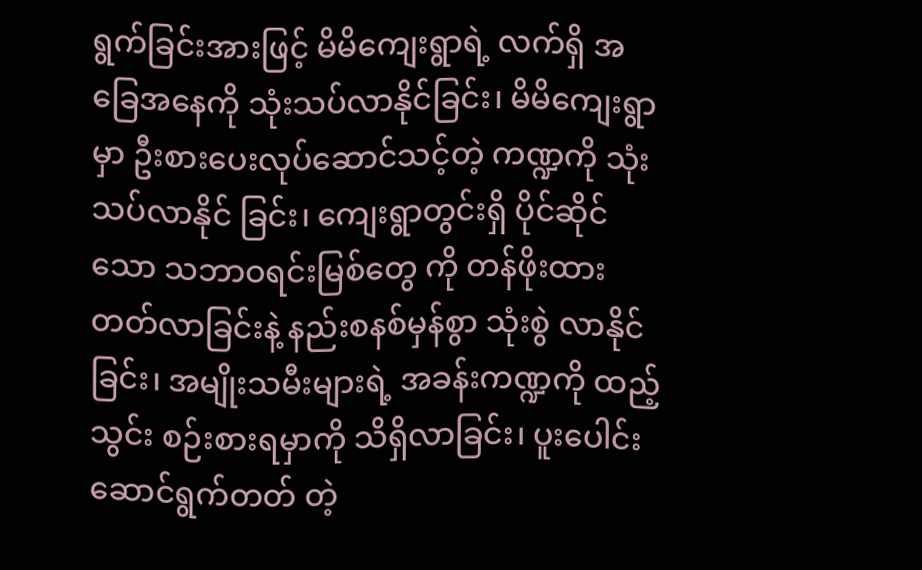ရွက်ခြင်းအားဖြင့် မိမိကျေးရွာရဲ့ လက်ရှိ အခြေအနေကို သုံးသပ်လာနိုင်ခြင်း၊ မိမိကျေးရွာမှာ ဦးစားပေးလုပ်ဆောင်သင့်တဲ့ ကဏ္ဍကို သုံးသပ်လာနိုင် ခြင်း၊ ကျေးရွာတွင်းရှိ ပိုင်ဆိုင်သော သဘာဝရင်းမြစ်တွေ ကို တန်ဖိုးထားတတ်လာခြင်းနဲ့ နည်းစနစ်မှန်စွာ သုံးစွဲ လာနိုင်ခြင်း၊ အမျိုးသမီးများရဲ့ အခန်းကဏ္ဍကို ထည့်သွင်း စဉ်းစားရမှာကို သိရှိလာခြင်း၊ ပူးပေါင်းဆောင်ရွက်တတ် တဲ့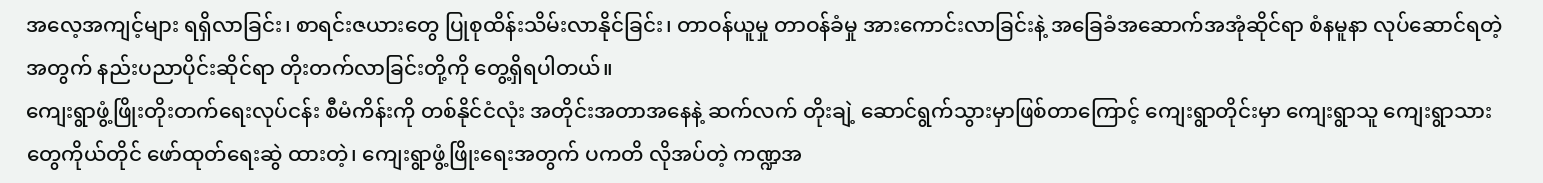အလေ့အကျင့်များ ရရှိလာခြင်း၊ စာရင်းဇယားတွေ ပြုစုထိန်းသိမ်းလာနိုင်ခြင်း၊ တာဝန်ယူမှု တာဝန်ခံမှု အားကောင်းလာခြင်းနဲ့ အခြေခံအဆောက်အအုံဆိုင်ရာ စံနမူနာ လုပ်ဆောင်ရတဲ့အတွက် နည်းပညာပိုင်းဆိုင်ရာ တိုးတက်လာခြင်းတို့ကို တွေ့ရှိရပါတယ်။
ကျေးရွာဖွံ့ဖြိုးတိုးတက်ရေးလုပ်ငန်း စီမံကိန်းကို တစ်နိုင်ငံလုံး အတိုင်းအတာအနေနဲ့ ဆက်လက် တိုးချဲ့ ဆောင်ရွက်သွားမှာဖြစ်တာကြောင့် ကျေးရွာတိုင်းမှာ ကျေးရွာသူ ကျေးရွာသားတွေကိုယ်တိုင် ဖော်ထုတ်ရေးဆွဲ ထားတဲ့၊ ကျေးရွာဖွံ့ဖြိုးရေးအတွက် ပကတိ လိုအပ်တဲ့ ကဏ္ဍအ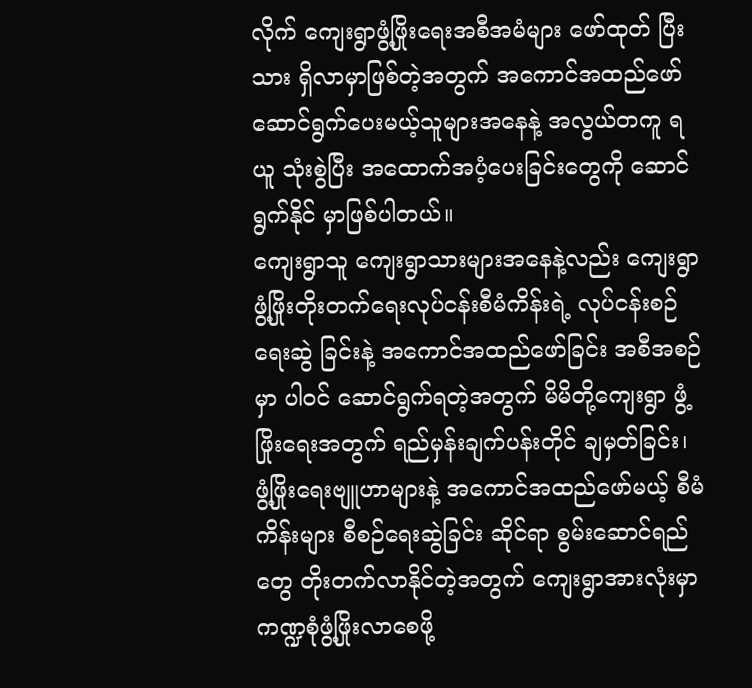လိုက် ကျေးရွာဖွံ့ဖြိုးရေးအစီအမံများ ဖော်ထုတ် ပြီးသား ရှိလာမှာဖြစ်တဲ့အတွက် အကောင်အထည်ဖော် ဆောင်ရွက်ပေးမယ့်သူများအနေနဲ့ အလွယ်တကူ ရယူ သုံးစွဲပြီး အထောက်အပံ့ပေးခြင်းတွေကို ဆောင်ရွက်နိုင် မှာဖြစ်ပါတယ်။
ကျေးရွာသူ ကျေးရွာသားများအနေနဲ့လည်း ကျေးရွာ ဖွံ့ဖြိုးတိုးတက်ရေးလုပ်ငန်းစီမံကိန်းရဲ့ လုပ်ငန်းစဉ်ရေးဆွဲ ခြင်းနဲ့ အကောင်အထည်ဖော်ခြင်း အစီအစဉ်မှာ ပါဝင် ဆောင်ရွက်ရတဲ့အတွက် မိမိတို့ကျေးရွာ ဖွံ့ဖြိုးရေးအတွက် ရည်မှန်းချက်ပန်းတိုင် ချမှတ်ခြင်း၊ ဖွံ့ဖြိုးရေးဗျူဟာများနဲ့ အကောင်အထည်ဖော်မယ့် စီမံကိန်းများ စီစဉ်ရေးဆွဲခြင်း ဆိုင်ရာ စွမ်းဆောင်ရည်တွေ တိုးတက်လာနိုင်တဲ့အတွက် ကျေးရွာအားလုံးမှာ ကဏ္ဍစုံဖွံ့ဖြိုးလာစေဖို့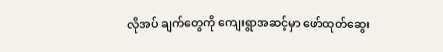လိုအပ် ချက်တွေကို ကျေးရွာအဆင့်မှာ ဖော်ထုတ်ဆွေး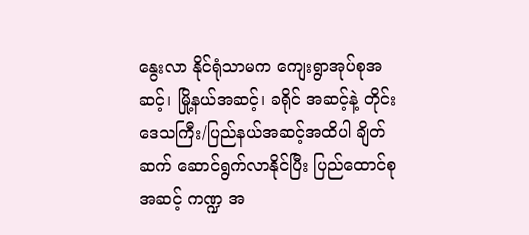နွေးလာ နိုင်ရုံသာမက ကျေးရွာအုပ်စုအဆင့်၊ မြို့နယ်အဆင့်၊ ခရိုင် အဆင့်နဲ့ တိုင်းဒေသကြီး/ပြည်နယ်အဆင့်အထိပါ ချိတ် ဆက် ဆောင်ရွက်လာနိုင်ပြီး ပြည်ထောင်စုအဆင့် ကဏ္ဍ အ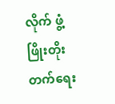လိုက် ဖွံ့ဖြိုးတိုးတက်ရေး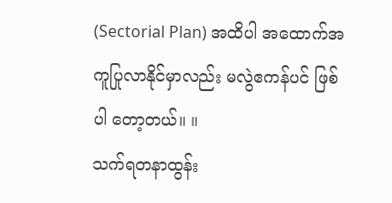(Sectorial Plan) အထိပါ အထောက်အကူပြုလာနိုင်မှာလည်း မလွဲဧကန်ပင် ဖြစ်ပါ တော့တယ်။ ။
သက်ရတနာထွန်း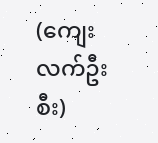(ကျေးလက်ဦးစီး)